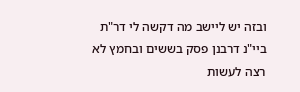ובזה יש ליישב מה דקשה לי דר"ת ביי"נ דרבנן פסק בששים ובחמץ לא רצה לעשות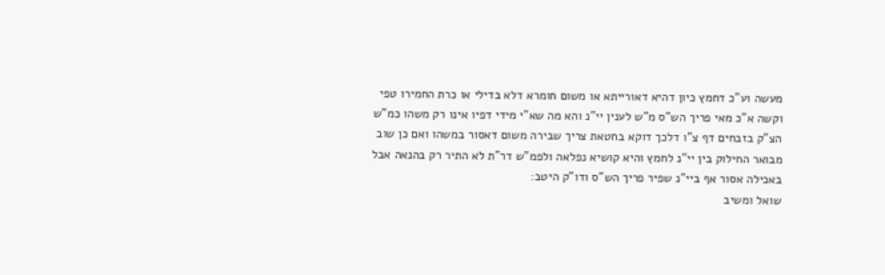מעשה וע"כ דחמץ כיון דהיא דאורייתא או משום חומרא דלא בדילי או כרת החמירו טפי וקשה א"כ מאי פריך הש"ס מ"ש לענין יי"נ והא מה שא"י מידי דפיו אינו רק משהו כמ"ש הצ"ק בזבחים דף צ"ו דלכך דוקא בחטאת צריך שבירה משום דאסור במשהו ואם כן שוב מבואר החילוק בין יי"נ לחמץ והיא קושיא נפלאה ולפמ"ש דר"ת לא התיר רק בהנאה אבל באכילה אסור אף ביי"נ שפיר פריך הש"ס ודו"ק היטב:
שואל ומשיב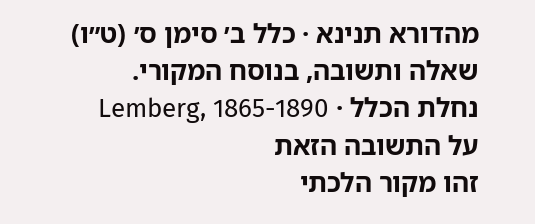מהדורא תנינא · כלל ב׳ סימן ס׳ (ט״ו)
שאלה ותשובה, בנוסח המקורי.
נחלת הכלל · Lemberg, 1865-1890
על התשובה הזאת
זהו מקור הלכתי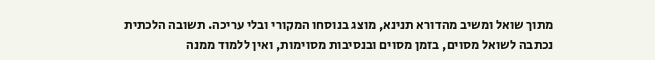מתוך שואל ומשיב מהדורא תנינא, מוצג בנוסחו המקורי ובלי עריכה. תשובה הלכתית נכתבה לשואל מסוים, בזמן מסוים ובנסיבות מסוימות, ואין ללמוד ממנה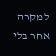למקרה אחר בלי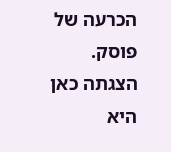הכרעה של פוסק. הצגתה כאן היא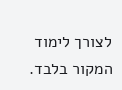לצורך לימוד המקור בלבד.